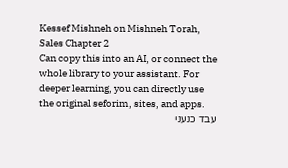Kessef Mishneh on Mishneh Torah, Sales Chapter 2
Can copy this into an AI, or connect the whole library to your assistant. For deeper learning, you can directly use the original seforim, sites, and apps.
עבד כנעני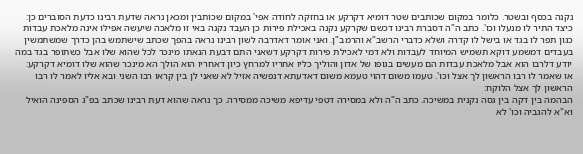נקנה בכסף ובשטר. כלומר במקום שכותבים שטר דומיא דקרקע או בחזקה לחודה אפי' במקום שכותבין ומכאן נראה שדעת רבינו כדעת הסוברים כן:
כיצד התיר לו מנעלו וכו'. כתב ה"ה דסברת רבינו דכשם שקרקע נקנה באכילת פירות כן העבד נקנה באי זו מלאכה שיעשה אפילו אינה מלאכת עבדות כגון תפר לו בגד או בישל לו קדרה ושלא כדברי הרשב"א והרמב"ן. ואני אומר דאדרבה לשון רבינו נראה בהפך שכתב שישתמש בהן כדרך שמשתמשין בעבדים דמשמע דוקא תשמיש המיוחד לעבדות ולא דמי לאכילת פירות דקרקע דשאני התם דבעת הנאתו מינכר לכל שהוא שלו אבל כשתופר בגד במה יודע דלרבו הוא אבל מלאכת עבדות הם מעשים בגופו של אדון והוליך כליו אחריו למרחץ כיון דאחריו הוא הולך הא מינכר שהוא שלו דומיא דקרקע:
או שאמר לו רבו הראשון לך אצל וכו'. טעמו משום דהוי טעמא משום דאדעתא דנפשיה אזיל לא שאני לן בין קראו רבו השני ובא אליו לאמר לו רבו הראשון לך אצל הלוקח:
הבהמה בין דקה בין גסה נקנית במשיכה. כתב ה"ה ולא במסירה דטפי עדיפא משיכה ממסירה. כך נראה שהוא דעת רבינו שכתב בפ"ג הספינה הואיל וא"א להגביה וכו' לא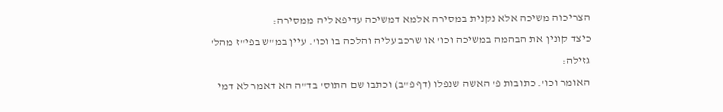הצריכוה משיכה אלא נקנית במסירה אלמא דמשיכה עדיפא ליה ממסירה:
כיצד קונין את הבהמה במשיכה וכו' או שרכב עליה והלכה בו וכו'. עיין במ"ש בפי"ז מהל' גזילה:
האומר וכו'. כתובות פ' האשה שנפלו (דף פ"ב) וכתבו שם התוס' בד"ה הא דאמר לא דמי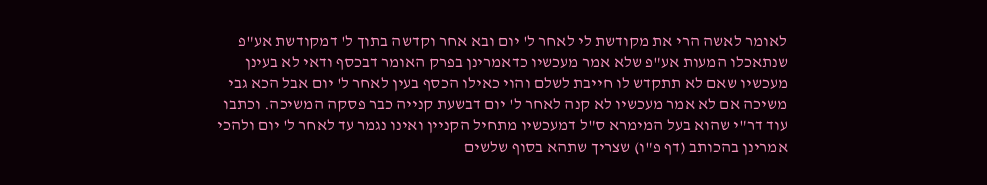לאומר לאשה הרי את מקודשת לי לאחר ל' יום ובא אחר וקדשה בתוך ל' דמקודשת אע"פ שנתאכלו המעות אע"פ שלא אמר מעכשיו כדאמרינן בפרק האומר דבכסף ודאי לא בעינן מעכשיו שאם לא תתקדש לו חייבת לשלם והוי כאילו הכסף בעין לאחר ל' יום אבל הכא גבי משיכה אם לא אמר מעכשיו לא קנה לאחר ל' יום דבשעת קנייה כבר פסקה המשיכה. וכתבו עוד דר"י שהוא בעל המימרא ס"ל דמעכשיו מתחיל הקניין ואינו נגמר עד לאחר ל' יום ולהכי אמרינן בהכותב (דף פ"ו) שצריך שתהא בסוף שלשים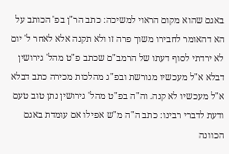באגם שהוא מקום הראוי למשיכה: כתב הר"ן בפ' הכותב על הא דהאומר לחבירו משוך פרה זו ולא תקנה אלא לאחר ל' יום לא ירדתי לסוף דעתו של הרמב"ם שכתב פ"ט מהל' גירושין דבלא א"ל מעכשיו מגורשת ובפ"ג מהלכות מכירה כתב דבלא א"ל מעכשיו לא קנה. וה"ה בפ"ט מהל' גירושין נתן טוב טעם ודעת לדברי רבינו: כתב ה"ה מ"ש אפילו אם עומדת באגם הכוונה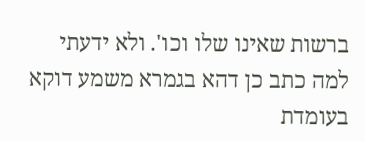ברשות שאינו שלו וכו'. ולא ידעתי למה כתב כן דהא בגמרא משמע דוקא בעומדת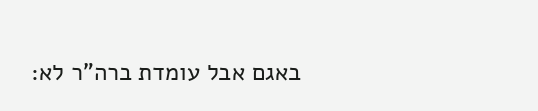באגם אבל עומדת ברה"ר לא: